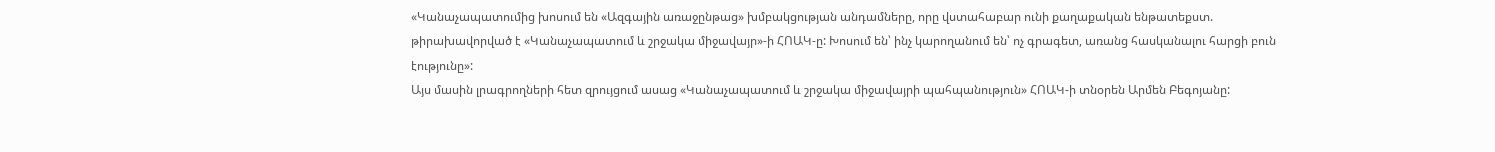«Կանաչապատումից խոսում են «Ազգային առաջընթաց» խմբակցության անդամները, որը վստահաբար ունի քաղաքական ենթատեքստ. թիրախավորված է «Կանաչապատում և շրջակա միջավայր»-ի ՀՈԱԿ-ը: Խոսում են՝ ինչ կարողանում են՝ ոչ գրագետ, առանց հասկանալու հարցի բուն էությունը»:
Այս մասին լրագրողների հետ զրույցում ասաց «Կանաչապատում և շրջակա միջավայրի պահպանություն» ՀՈԱԿ-ի տնօրեն Արմեն Բեգոյանը: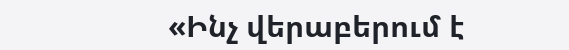«Ինչ վերաբերում է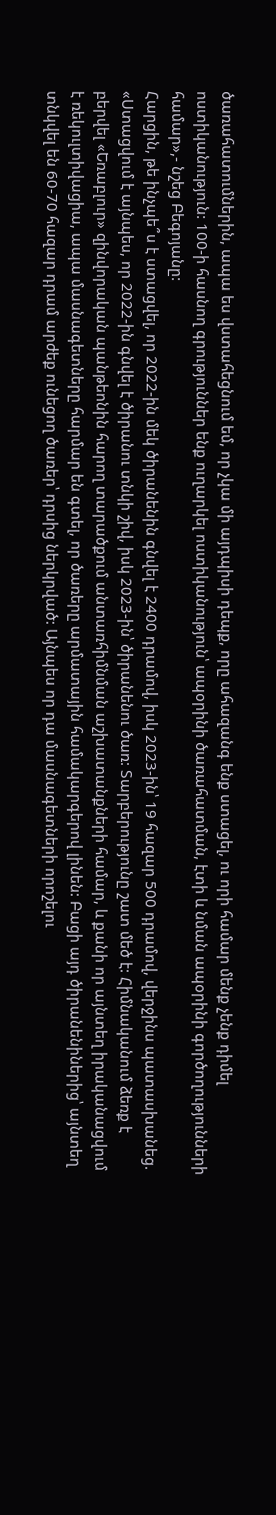ծառահատումներին, ապա ես վստահեցնում եմ, որ չկա մի այդպիսի դեպք, որը ահազանգ ենք ստացել, ու որի համար մենք չենք դիմել ոստիկանություն: 100-ի հասնող գրություններ ենք ուղարկել ոստիկանություն՝ ապօրինի ծառահատման, էտի և նման ապօրինի գործողությունների համար»,- նշեց Բեգոյանը:
Հարցին, թե ինչպե՞ս է ստացվել, որ 2022-ին մեկ ծիրանենին գնվել է 2400 դրամով, իսկ 2023-ին՝ 19 հազար 500 դրամով, վերջինս պատասխանեց. «Ստացվում է այնպես, որ 2022-ին գնվել է ծիրանու տնկի շիվ, իսկ 2023-ին՝ ծիրանենու ծառ: Տարբերությունը շատ մեծ է: Հիմնականում ձեռք է բերվել «Եռաբլուր» զինվորական պանթեոնին հարող տարածքում անտառհիմնման աշխատանքների համար, և քանի որ այնտեղ իրականացվում է ռեկուլտիվացիա, ապա մասնագետները հարմար են գտել, որ ծառերը արմատային համակարգերով լինեն: Բացի այդ ծիրանենիներից՝ այնտեղ տնկվել են 60-70 հազար դրամ արժեք ունեցող ծառեր՝ դրսից ներկրված: Այնպես որ դա մասնագետների որոշելու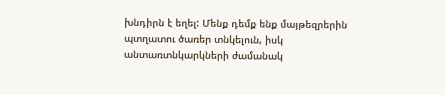խնդիրն է եղել: Մենք դեմք ենք մայթեզրերին պտղատու ծառեր տնկելուն, իսկ անտառտնկարկների ժամանակ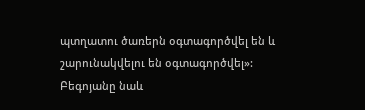պտղատու ծառերն օգտագործվել են և շարունակվելու են օգտագործվել»:
Բեգոյանը նաև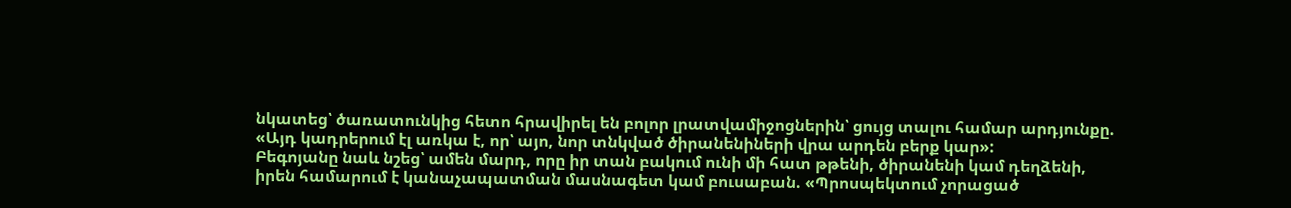նկատեց՝ ծառատունկից հետո հրավիրել են բոլոր լրատվամիջոցներին՝ ցույց տալու համար արդյունքը. «Այդ կադրերում էլ առկա է, որ՝ այո, նոր տնկված ծիրանենիների վրա արդեն բերք կար»:
Բեգոյանը նաև նշեց՝ ամեն մարդ, որը իր տան բակում ունի մի հատ թթենի, ծիրանենի կամ դեղձենի, իրեն համարում է կանաչապատման մասնագետ կամ բուսաբան. «Պրոսպեկտում չորացած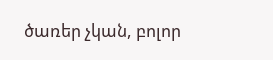ծառեր չկան, բոլոր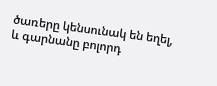ծառերը կենսունակ են եղել, և գարնանը բոլորդ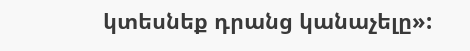կտեսնեք դրանց կանաչելը»: